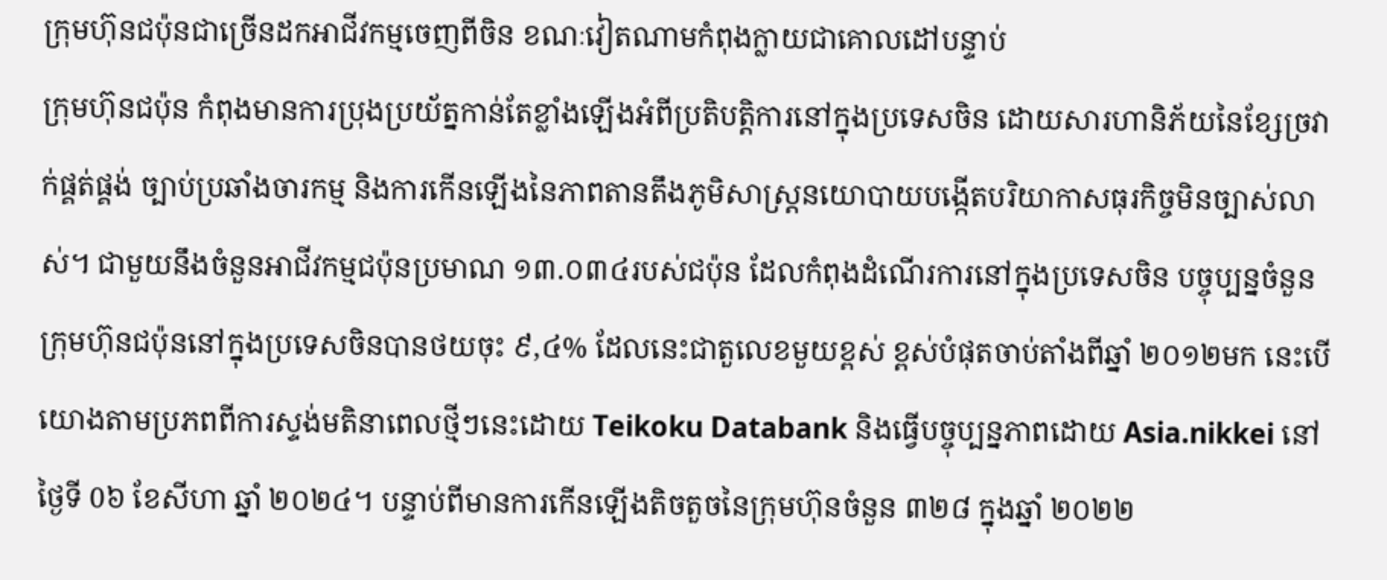ក្រុមហ៊ុនជប៉ុនជាច្រើនដកអាជីវកម្មចេញពីចិន ខណៈវៀតណាមកំពុងក្លាយជាគោលដៅបន្ទាប់
ក្រុមហ៊ុនជប៉ុន កំពុងមានការប្រុងប្រយ័ត្នកាន់តែខ្លាំងឡើងអំពីប្រតិបត្តិការនៅក្នុងប្រទេសចិន ដោយសារហានិភ័យនៃខ្សែច្រវាក់ផ្គត់ផ្គង់ ច្បាប់ប្រឆាំងចារកម្ម និងការកើនឡើងនៃភាពតានតឹងភូមិសាស្ត្រនយោបាយបង្កើតបរិយាកាសធុរកិច្ចមិនច្បាស់លាស់។ ជាមួយនឹងចំនួនអាជីវកម្មជប៉ុនប្រមាណ ១៣.០៣៤របស់ជប៉ុន ដែលកំពុងដំណើរការនៅក្នុងប្រទេសចិន បច្ចុប្បន្នចំនួនក្រុមហ៊ុនជប៉ុននៅក្នុងប្រទេសចិនបានថយចុះ ៩,៤% ដែលនេះជាតួលេខមួយខ្ពស់ ខ្ពស់បំផុតចាប់តាំងពីឆ្នាំ ២០១២មក នេះបើយោងតាមប្រភពពីការស្ទង់មតិនាពេលថ្មីៗនេះដោយ Teikoku Databank និងធ្វើបច្ចុប្បន្នភាពដោយ Asia.nikkei នៅថ្ងៃទី 0៦ ខែសីហា ឆ្នាំ ២០២៤។ បន្ទាប់ពីមានការកើនឡើងតិចតួចនៃក្រុមហ៊ុនចំនួន ៣២៨ ក្នុងឆ្នាំ ២០២២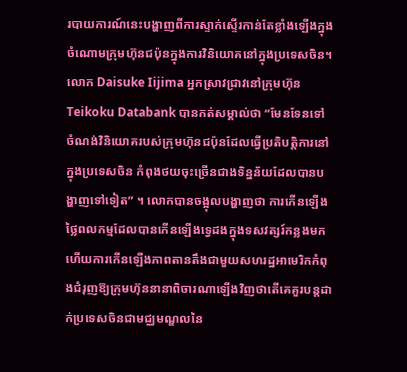របាយការណ៍នេះបង្ហាញពីការស្ទាក់ស្ទើរកាន់តែខ្លាំងឡើងក្នុងចំណោមក្រុមហ៊ុនជប៉ុនក្នុងការវិនិយោគនៅក្នុងប្រទេសចិន។ លោក Daisuke Iijima អ្នកស្រាវជ្រាវនៅក្រុមហ៊ុន Teikoku Databank បានកត់សម្គាល់ថា “មែនទែនទៅ ចំណង់វិនិយោគរបស់ក្រុមហ៊ុនជប៉ុនដែលធ្វើប្រតិបត្តិការនៅក្នុងប្រទេសចិន កំពុងថយចុះច្រើនជាងទិន្នន័យដែលបានបង្ហាញទៅទៀត” ។ លោកបានចង្អុលបង្ហាញថា ការកើនឡើងថ្លៃពលកម្មដែលបានកើនឡើងទ្វេដងក្នុងទសវត្សរ៍កន្លងមក ហើយការកើនឡើងភាពតានតឹងជាមួយសហរដ្ឋអាមេរិកកំពុងជំរុញឱ្យក្រុមហ៊ុននានាពិចារណាឡើងវិញថាតើគេគួរបន្តដាក់ប្រទេសចិនជាមជ្ឈមណ្ឌលនៃ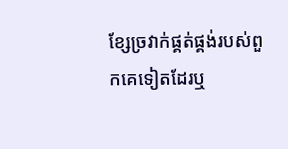ខ្សែច្រវាក់ផ្គត់ផ្គង់របស់ពួកគេទៀតដែរឬ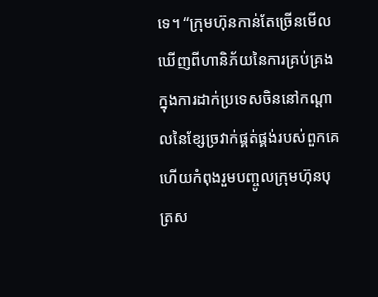ទេ។ “ក្រុមហ៊ុនកាន់តែច្រើនមើលឃើញពីហានិភ័យនៃការគ្រប់គ្រងក្នុងការដាក់ប្រទេសចិននៅកណ្តាលនៃខ្សែច្រវាក់ផ្គត់ផ្គង់របស់ពួកគេ ហើយកំពុងរួមបញ្ចូលក្រុមហ៊ុនបុត្រស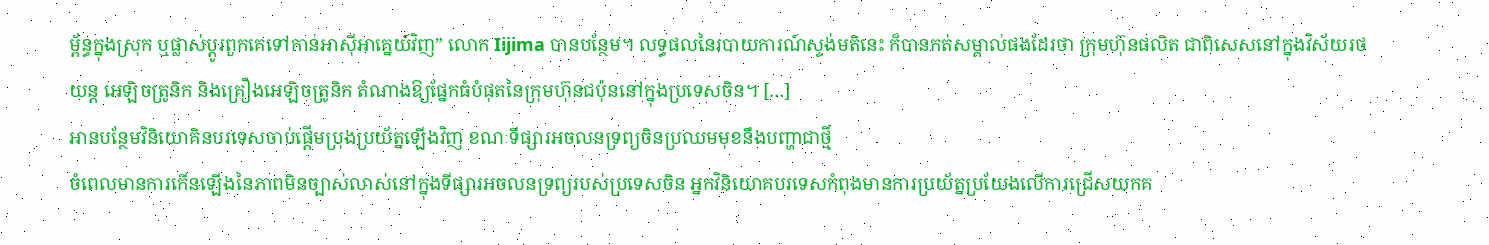ម្ព័ន្ធក្នុងស្រុក ឬផ្លាស់ប្តូរពួកគេទៅកាន់អាស៊ីអាគ្នេយ៍វិញ” លោក Iijima បានបន្ថែម។ លទ្ធផលនៃរបាយការណ៍ស្ទង់មតិនេះ ក៏បានកត់សម្គាល់ផងដែរថា ក្រុមហ៊ុនផលិត ជាពិសេសនៅក្នុងវិស័យរថយន្ត អេឡិចត្រូនិក និងគ្រឿងអេឡិចត្រូនិក តំណាងឱ្យផ្នែកធំបំផុតនៃក្រុមហ៊ុនជប៉ុននៅក្នុងប្រទេសចិន។ […]
អានបន្ថែមវិនិយោគិនបរទេសចាប់ផ្តើមប្រុងប្រយ័ត្នឡើងវិញ ខណៈទីផ្សារអចលនទ្រព្យចិនប្រឈមមុខនឹងបញ្ហាជាថ្មី
ចំពេលមានការកើនឡើងនៃភាពមិនច្បាស់លាស់នៅក្នុងទីផ្សារអចលនទ្រព្យរបស់ប្រទេសចិន អ្នកវិនិយោគបរទេសកំពុងមានការប្រយ័ត្នប្រយែងលើការជ្រើសយកគ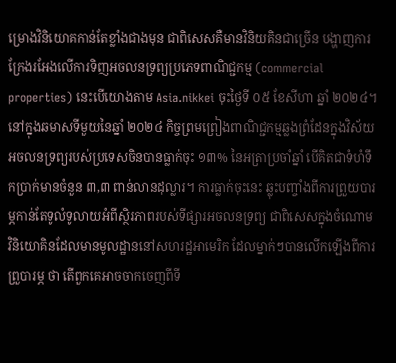ម្រោងវិនិយោគកាន់តែខ្លាំងជាងមុន ជាពិសេសគឺមានវិនិយគិនជាច្រើន បង្ហាញការក្រែងរអែងលើការទិញអចលនទ្រព្យប្រភេទពាណិជ្ជកម្ម (commercial properties) នេះបើយោងតាម Asia.nikkei ចុះថ្ងៃទី ០៥ ខែសីហា ឆ្នាំ ២០២៤។ នៅក្នុងឆមាសទីមួយនៃឆ្នាំ ២០២៤ កិច្ចព្រមព្រៀងពាណិជ្ជកម្មឆ្លងព្រំដែនក្នុងវិស័យអចលនទ្រព្យរបស់ប្រទេសចិនបានធ្លាក់ចុះ ១៣% នៃអត្រាប្រចាំឆ្នាំ បើគិតជាទំហំទឹកប្រាក់មានចំនួន ៣,៣ ពាន់លានដុល្លារ។ ការធ្លាក់ចុះនេះ ឆ្លុះបញ្ចាំងពីការព្រួយបារម្ភកាន់តែទូលំទូលាយអំពីស្ថិរភាពរបស់ទីផ្សារអចលនទ្រព្យ ជាពិសេសក្នុងចំណោមវិនិយោគិនដែលមានមូលដ្ឋាននៅសហរដ្ឋអាមេរិក ដែលម្នាក់ៗបានលើកឡើងពីការព្រួបារម្ភ ថា តើពួកគេអាចចាកចេញពីទី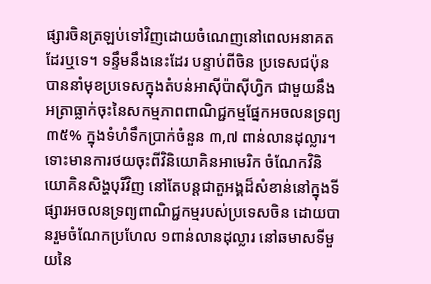ផ្សារចិនត្រឡប់ទៅវិញដោយចំណេញនៅពេលអនាគតដែរឬទេ។ ទន្ទឹមនឹងនេះដែរ បន្ទាប់ពីចិន ប្រទេសជប៉ុន បាននាំមុខប្រទេសក្នុងតំបន់អាស៊ីប៉ាស៊ីហ្វិក ជាមួយនឹងអត្រាធ្លាក់ចុះនៃសកម្មភាពពាណិជ្ជកម្មផ្នែកអចលនទ្រព្យ ៣៥% ក្នុងទំហំទឹកប្រាក់ចំនួន ៣,៧ ពាន់លានដុល្លារ។ ទោះមានការថយចុះពីវិនិយោគិនអាមេរិក ចំណែកវិនិយោគិនសិង្ហបុរីវិញ នៅតែបន្តជាតួអង្គដ៏សំខាន់នៅក្នុងទីផ្សារអចលនទ្រព្យពាណិជ្ជកម្មរបស់ប្រទេសចិន ដោយបានរួមចំណែកប្រហែល ១ពាន់លានដុល្លារ នៅឆមាសទីមួយនៃ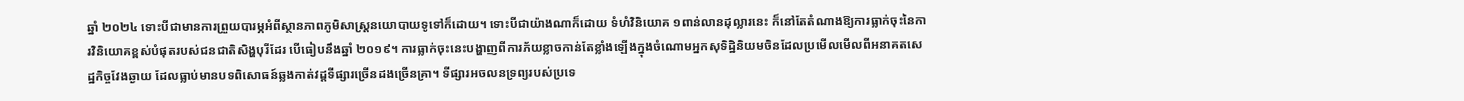ឆ្នាំ ២០២៤ ទោះបីជាមានការព្រួយបារម្ភអំពីស្ថានភាពភូមិសាស្ត្រនយោបាយទូទៅក៏ដោយ។ ទោះបីជាយ៉ាងណាក៏ដោយ ទំហំវិនិយោគ ១ពាន់លានដុល្លារនេះ ក៏នៅតែតំណាងឱ្យការធ្លាក់ចុះនៃការវិនិយោគខ្ពស់បំផុតរបស់ជនជាតិសិង្ហបុរីដែរ បើធៀបនឹងឆ្នាំ ២០១៩។ ការធ្លាក់ចុះនេះបង្ហាញពីការភ័យខ្លាចកាន់តែខ្លាំងឡើងក្នុងចំណោមអ្នកសុទិដ្ឋិនិយមចិនដែលប្រមើលមើលពីអនាគតសេដ្ឋកិច្ចវែងឆ្ងាយ ដែលធ្លាប់មានបទពិសោធន៍ឆ្លងកាត់វដ្តទីផ្សារច្រើនដងច្រើនគ្រា។ ទីផ្សារអចលនទ្រព្យរបស់ប្រទេ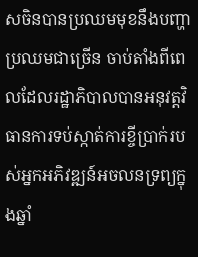សចិនបានប្រឈមមុខនឹងបញ្ហាប្រឈមជាច្រើន ចាប់តាំងពីពេលដែលរដ្ឋាភិបាលបានអនុវត្តវិធានការទប់ស្កាត់ការខ្ចីប្រាក់របស់អ្នកអភិវឌ្ឍន៍អចលនទ្រព្យក្នុងឆ្នាំ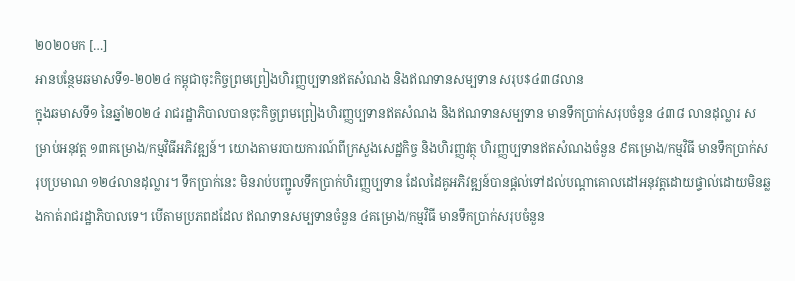២០២០មក […]
អានបន្ថែមឆមាសទី១-២០២៤ កម្ពុជាចុះកិច្ចព្រមព្រៀងហិរញ្ញប្បទានឥតសំណង និងឥណទានសម្បទាន សរុប$៤៣៨លាន
ក្នុងឆមាសទី១ នៃឆ្នាំ២០២៤ រាជរដ្ឋាភិបាលបានចុះកិច្ចព្រមព្រៀងហិរញ្ញប្បទានឥតសំណង និងឥណទានសម្បទាន មានទឹកប្រាក់សរុបចំនួន ៤៣៨ លានដុល្លារ សម្រាប់អនុវត្ត ១៣គម្រោង/កម្មវិធីអភិវឌ្ឍន៍។ យោងតាមរបាយការណ៍ពីក្រសួងសេដ្ឋកិច្ច និងហិរញ្ញវត្ថុ ហិរញ្ញប្បទានឥតសំណងចំនួន ៩គម្រោង/កម្មវិធី មានទឹកប្រាក់សរុបប្រមាណ ១២៤លានដុល្លារ។ ទឹកប្រាក់នេះ មិនរាប់បញ្ជូលទឹកប្រាក់ហិរញ្ញប្បទាន ដែលដៃគូអភិវឌ្ឍន៍បានផ្តល់ទៅដល់បណ្តាគោលដៅអនុវត្តដោយផ្ទាល់ដោយមិនឆ្លងកាត់រាជរដ្ឋាភិបាលទេ។ បើតាមប្រភពដដែល ឥណទានសម្បទានចំនួន ៤គម្រោង/កម្មវិធី មានទឹកប្រាក់សរុបចំនួន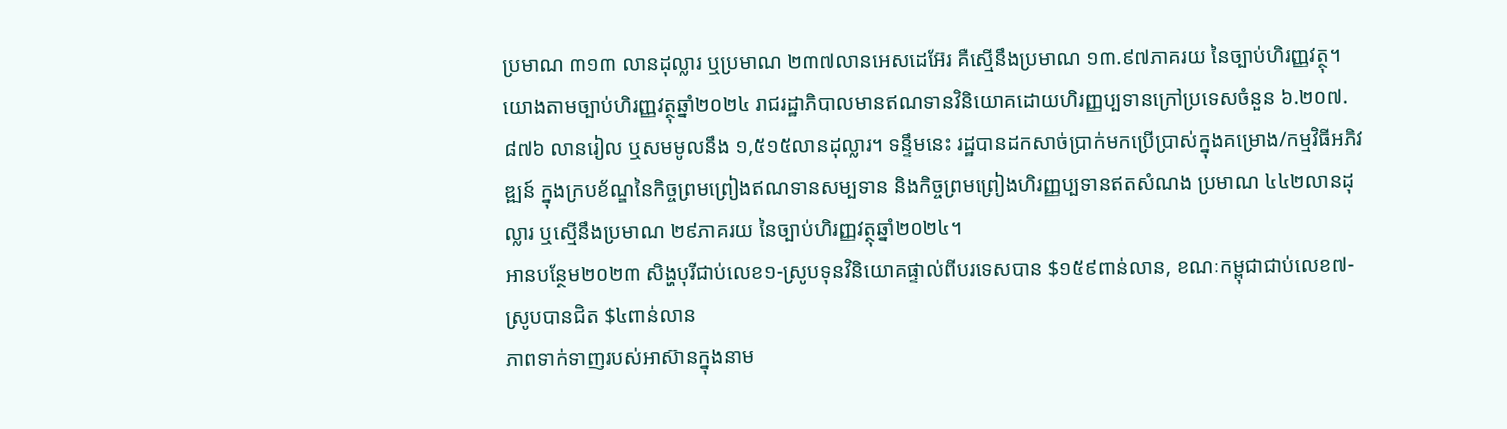ប្រមាណ ៣១៣ លានដុល្លារ ឬប្រមាណ ២៣៧លានអេសដេអ៊ែរ គឺស្មើនឹងប្រមាណ ១៣.៩៧ភាគរយ នៃច្បាប់ហិរញ្ញវត្ថុ។ យោងតាមច្បាប់ហិរញ្ញវត្ថុឆ្នាំ២០២៤ រាជរដ្ឋាភិបាលមានឥណទានវិនិយោគដោយហិរញ្ញប្បទានក្រៅប្រទេសចំនួន ៦.២០៧.៨៧៦ លានរៀល ឬសមមូលនឹង ១,៥១៥លានដុល្លារ។ ទន្ទឹមនេះ រដ្ឋបានដកសាច់ប្រាក់មកប្រើប្រាស់ក្នុងគម្រោង/កម្មវិធីអភិវឌ្ឍន៍ ក្នុងក្របខ័ណ្ឌនៃកិច្ចព្រមព្រៀងឥណទានសម្បទាន និងកិច្ចព្រមព្រៀងហិរញ្ញប្បទានឥតសំណង ប្រមាណ ៤៤២លានដុល្លារ ឬស្មើនឹងប្រមាណ ២៩ភាគរយ នៃច្បាប់ហិរញ្ញវត្ថុឆ្នាំ២០២៤។
អានបន្ថែម២០២៣ សិង្ហបុរីជាប់លេខ១-ស្រូបទុនវិនិយោគផ្ទាល់ពីបរទេសបាន $១៥៩ពាន់លាន, ខណៈកម្ពុជាជាប់លេខ៧-ស្រូបបានជិត $៤ពាន់លាន
ភាពទាក់ទាញរបស់អាស៊ានក្នុងនាម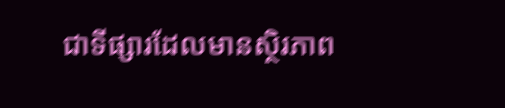ជាទីផ្សារដែលមានស្ថិរភាព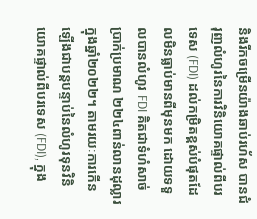និងរីកចម្រើនយ៉ាងឆាប់រហ័ស បានជំរុញលំហូរនៃការវិនិយោគផ្ទាល់ពីបរទេស (FDI) ដល់កម្រិតខ្ពស់បំផុតដែលមិនធ្លាប់មានពីមុនមក ដោយទទួលបានលំហូរ FDI គិតជាទំហំសាច់ប្រាក់ប្រមាណ ២២៤ពាន់លានដុល្លារ ក្នុងឆ្នាំ២០២២។ តាមរយៈការកើនឡើងជាបន្តបន្ទាប់នៃលំហូរទុនវិនិយោគផ្ទាល់ពីបរទេស (FDI), ក្នុង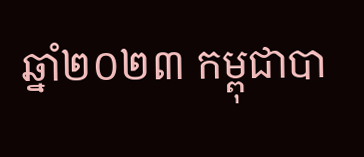ឆ្នាំ២០២៣ កម្ពុជាបា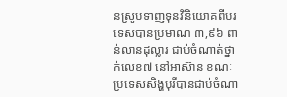នស្រូបទាញទុនវិនិយោគពីបរទេសបានប្រមាណ ៣,៩៦ ពាន់លានដុល្លារ ជាប់ចំណាត់ថ្នាក់លេខ៧ នៅអាស៊ាន ខណៈប្រទេសសិង្ហបុរីបានជាប់ចំណា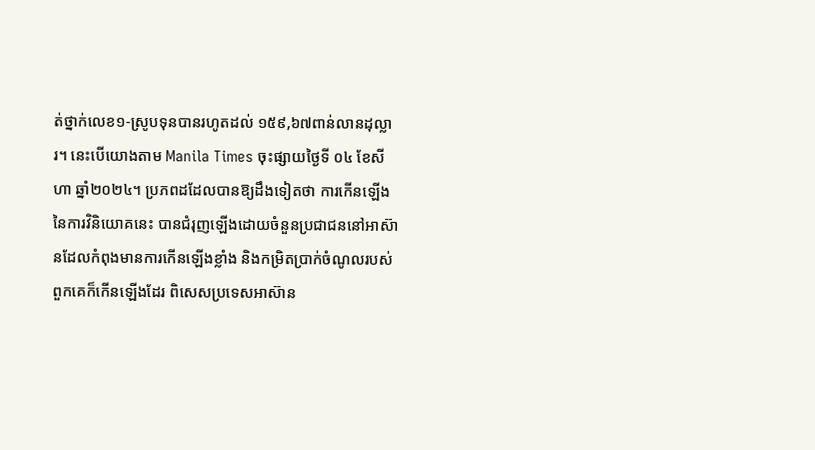ត់ថ្នាក់លេខ១-ស្រូបទុនបានរហូតដល់ ១៥៩,៦៧ពាន់លានដុល្លារ។ នេះបើយោងតាម Manila Times ចុះផ្សាយថ្ងៃទី ០៤ ខែសីហា ឆ្នាំ២០២៤។ ប្រភពដដែលបានឱ្យដឹងទៀតថា ការកើនឡើងនៃការវិនិយោគនេះ បានជំរុញឡើងដោយចំនួនប្រជាជននៅអាស៊ានដែលកំពុងមានការកើនឡើងខ្លាំង និងកម្រិតប្រាក់ចំណូលរបស់ពួកគេក៏កើនឡើងដែរ ពិសេសប្រទេសអាស៊ាន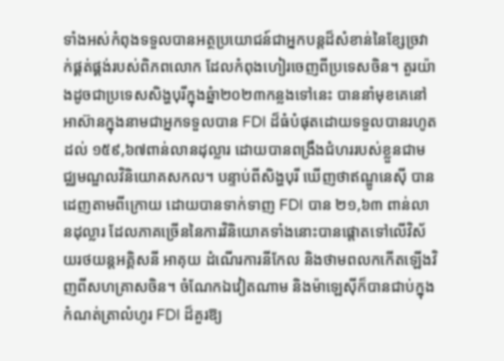ទាំងអស់កំពុងទទួលបានអត្ថប្រយោជន៍ជាអ្នកបន្តដ៏សំខាន់នៃខ្សែច្រវាក់ផ្គត់ផ្គង់របស់ពិភពលោក ដែលកំពុងហៀរចេញពីប្រទេសចិន។ តួរយ៉ាងដូចជាប្រទេសសិង្ហបុរីក្នុងឆ្នំា២០២៣កន្លងទៅនេះ បាននាំមុខគេនៅអាស៊ានក្នុងនាមជាអ្នកទទួលបាន FDI ដ៏ធំបំផុតដោយទទួលបានរហូតដល់ ១៥៩,៦៧ពាន់លានដុល្លារ ដោយបានពង្រឹងជំហររបស់ខ្លួនជាមជ្ឈមណ្ឌលវិនិយោគសកល។ បន្ទាប់ពីសិង្ហបុរី ឃើញថាឥណ្ឌូនេស៊ី បានដេញតាមពីក្រោយ ដោយបានទាក់ទាញ FDI បាន ២១,៦៣ ពាន់លានដុល្លារ ដែលភាគច្រើននៃការវិនិយោគទាំងនោះបានផ្តោតទៅលើវិស័យរថយន្តអគ្គិសនី អាគុយ ដំណើរការនីកែល និងថាមពលកកើតឡើងវិញពីសហគ្រាសចិន។ ចំណែកឯវៀតណាម និងម៉ាឡេស៊ីក៏បានជាប់ក្នុងកំណត់ត្រាលំហូរ FDI ដ៏គួរឱ្យ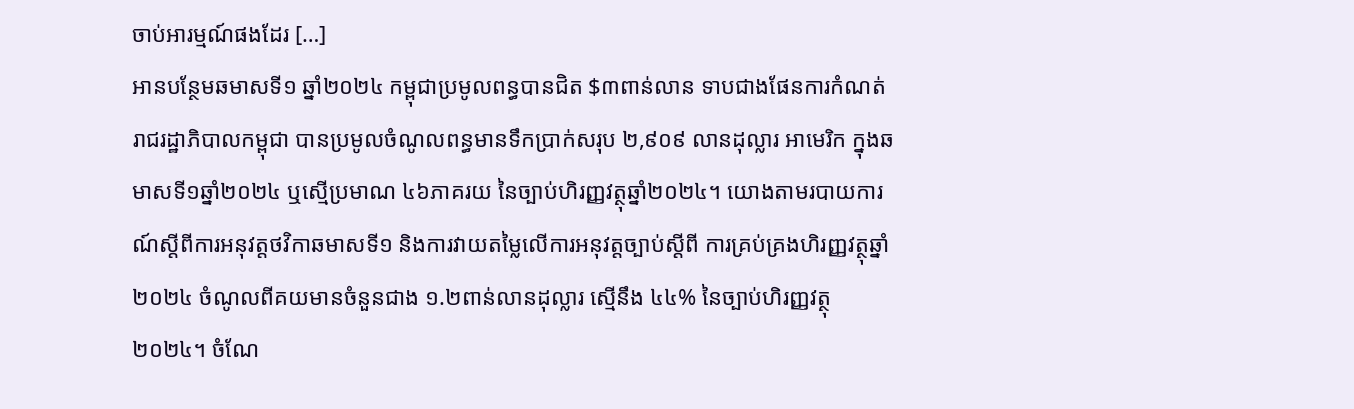ចាប់អារម្មណ៍ផងដែរ […]
អានបន្ថែមឆមាសទី១ ឆ្នាំ២០២៤ កម្ពុជាប្រមូលពន្ធបានជិត $៣ពាន់លាន ទាបជាងផែនការកំណត់
រាជរដ្ឋាភិបាលកម្ពុជា បានប្រមូលចំណូលពន្ធមានទឹកប្រាក់សរុប ២,៩០៩ លានដុល្លារ អាមេរិក ក្នុងឆមាសទី១ឆ្នាំ២០២៤ ឬស្មើប្រមាណ ៤៦ភាគរយ នៃច្បាប់ហិរញ្ញវត្ថុឆ្នាំ២០២៤។ យោងតាមរបាយការណ៍ស្តីពីការអនុវត្តថវិកាឆមាសទី១ និងការវាយតម្លៃលើការអនុវត្តច្បាប់ស្តីពី ការគ្រប់គ្រងហិរញ្ញវត្ថុឆ្នាំ២០២៤ ចំណូលពីគយមានចំនួនជាង ១.២ពាន់លានដុល្លារ ស្មើនឹង ៤៤% នៃច្បាប់ហិរញ្ញវត្ថុ២០២៤។ ចំណែ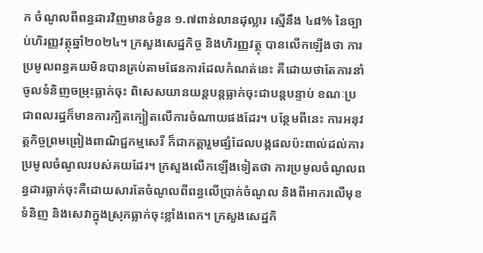ក ចំណូលពីពន្ធដារវិញមានចំនួន ១.៧ពាន់លានដុល្លារ ស្មើនឹង ៤៨% នៃច្បាប់ហិរញ្ញវត្ថុឆ្នាំ២០២៤។ ក្រសួងសេដ្ឋកិច្ច និងហិរញ្ញវត្ថុ បានលើកឡើងថា ការប្រមូលពន្ធគយមិនបានគ្រប់តាមផែនការដែលកំណត់នេះ គឺដោយថាតែការនាំចូលទំនិញចម្រុះធ្លាក់ចុះ ពិសេសយានយន្តបន្តធ្លាក់ចុះជាបន្តបន្ទាប់ ខណៈប្រជាពលរដ្ឋក៏មានការក្បិតក្បៀតលើការចំណាយផងដែរ។ បន្ថែមពីនេះ ការអនុវត្តកិច្ចព្រមព្រៀងពាណិជ្ជកម្មសេរី ក៏ជាកត្តារួមផ្សំដែលបង្កផលប៉ះពាល់ដល់ការប្រមូលចំណូលរបស់គយដែរ។ ក្រសួងលើកឡើងទៀតថា ការប្រមូលចំណូលពន្ធដារធ្លាក់ចុះគឺដោយសារតែចំណូលពីពន្ធលើប្រាក់ចំណូល និងពីអាករលើមុខទំនិញ និងសេវាក្នុងស្រុកធ្លាក់ចុះខ្លាំងពេក។ ក្រសួងសេដ្ឋកិ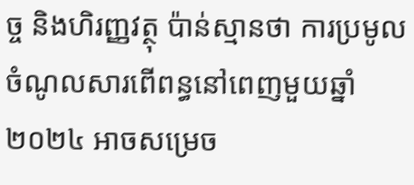ច្ច និងហិរញ្ញវត្ថុ ប៉ាន់ស្មានថា ការប្រមូលចំណូលសារពើពន្ធនៅពេញមួយឆ្នាំ២០២៤ អាចសម្រេច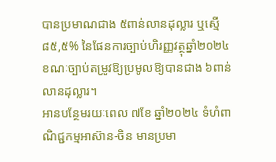បានប្រមាណជាង ៥ពាន់លានដុល្លារ ឬស្មើ ៨៥,៥% នៃផែនការច្បាប់ហិរញ្ញវត្ថុឆ្នាំ២០២៤ ខណៈច្បាប់តម្រូវឱ្យប្រមូលឱ្យបានជាង ៦ពាន់លានដុល្លារ។
អានបន្ថែមរយៈពេល ៧ខែ ឆ្នាំ២០២៤ ទំហំពាណិជ្ជកម្មអាស៊ាន-ចិន មានប្រមា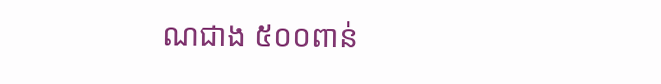ណជាង ៥០០ពាន់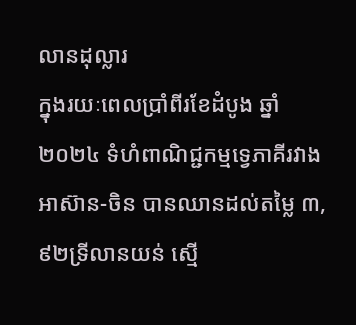លានដុល្លារ
ក្នុងរយៈពេលប្រាំពីរខែដំបូង ឆ្នាំ២០២៤ ទំហំពាណិជ្ជកម្មទ្វេភាគីរវាងអាស៊ាន-ចិន បានឈានដល់តម្លៃ ៣,៩២ទ្រីលានយន់ ស្មើ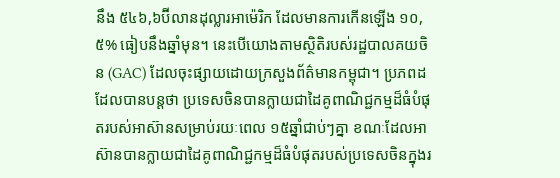នឹង ៥៤៦,៦ប៊ីលានដុល្លារអាម៉េរិក ដែលមានការកើនឡើង ១០,៥% ធៀបនឹងឆ្នាំមុន។ នេះបើយោងតាមស្ថិតិរបស់រដ្ឋបាលគយចិន (GAC) ដែលចុះផ្សាយដោយក្រសួងព័ត៌មានកម្ពុជា។ ប្រភពដដែលបានបន្តថា ប្រទេសចិនបានក្លាយជាដៃគូពាណិជ្ជកម្មដ៏ធំបំផុតរបស់អាស៊ានសម្រាប់រយៈពេល ១៥ឆ្នាំជាប់ៗគ្នា ខណៈដែលអាស៊ានបានក្លាយជាដៃគូពាណិជ្ជកម្មដ៏ធំបំផុតរបស់ប្រទេសចិនក្នុងរ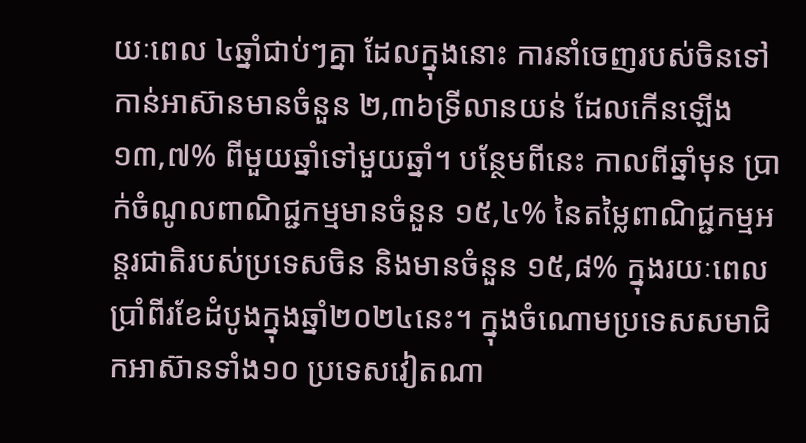យៈពេល ៤ឆ្នាំជាប់ៗគ្នា ដែលក្នុងនោះ ការនាំចេញរបស់ចិនទៅកាន់អាស៊ានមានចំនួន ២,៣៦ទ្រីលានយន់ ដែលកើនឡើង ១៣,៧% ពីមួយឆ្នាំទៅមួយឆ្នាំ។ បន្ថែមពីនេះ កាលពីឆ្នាំមុន ប្រាក់ចំណូលពាណិជ្ជកម្មមានចំនួន ១៥,៤% នៃតម្លៃពាណិជ្ជកម្មអន្តរជាតិរបស់ប្រទេសចិន និងមានចំនួន ១៥,៨% ក្នុងរយៈពេលប្រាំពីរខែដំបូងក្នុងឆ្នាំ២០២៤នេះ។ ក្នុងចំណោមប្រទេសសមាជិកអាស៊ានទាំង១០ ប្រទេសវៀតណា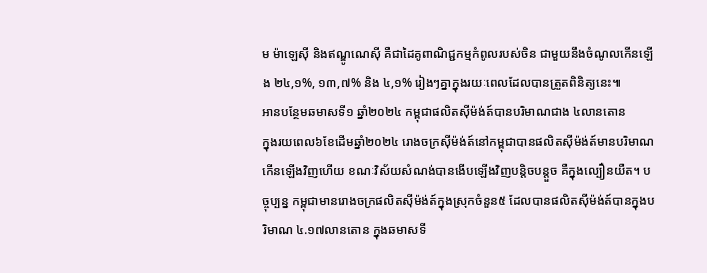ម ម៉ាឡេស៊ី និងឥណ្ឌូណេស៊ី គឺជាដៃគូពាណិជ្ជកម្មកំពូលរបស់ចិន ជាមួយនឹងចំណូលកើនឡើង ២៤,១%, ១៣,៧% និង ៤,១% រៀងៗគ្នាក្នុងរយៈពេលដែលបានត្រួតពិនិត្យនេះ៕
អានបន្ថែមឆមាសទី១ ឆ្នាំ២០២៤ កម្ពុជាផលិតស៊ីម៉ង់ត៍បានបរិមាណជាង ៤លានតោន
ក្នុងរយពេល៦ខែដើមឆ្នាំ២០២៤ រោងចក្រស៊ីម៉ង់ត៍នៅកម្ពុជាបានផលិតស៊ីម៉ង់ត៍មានបរិមាណកើនឡើងវិញហើយ ខណៈវិស័យសំណង់បានងើបឡើងវិញបន្តិចបន្តួច គឺក្នុងល្បឿនយឺត។ បច្ចុប្បន្ន កម្ពុជាមានរោងចក្រផលិតស៊ីម៉ង់ត៍ក្នុងស្រុកចំនួន៥ ដែលបានផលិតស៊ីម៉ង់ត៍បានក្នុងបរិមាណ ៤.១៧លានតោន ក្នុងឆមាសទី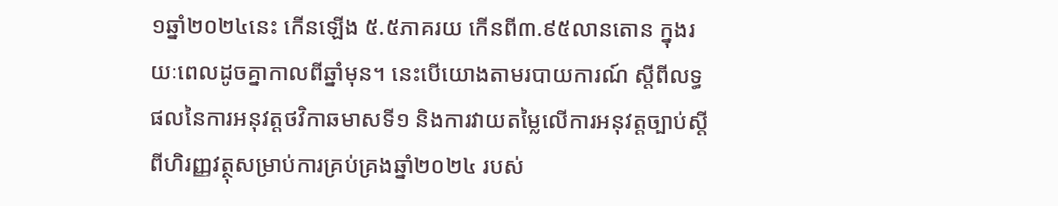១ឆ្នាំ២០២៤នេះ កើនឡើង ៥.៥ភាគរយ កើនពី៣.៩៥លានតោន ក្នុងរយៈពេលដូចគ្នាកាលពីឆ្នាំមុន។ នេះបើយោងតាមរបាយការណ៍ ស្តីពីលទ្ធផលនៃការអនុវត្តថវិកាឆមាសទី១ និងការវាយតម្លៃលើការអនុវត្តច្បាប់ស្តីពីហិរញ្ញវត្ថុសម្រាប់ការគ្រប់គ្រងឆ្នាំ២០២៤ របស់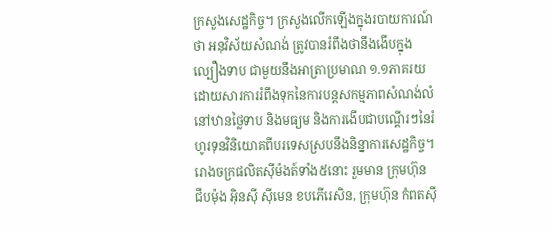ក្រសួងសេដ្ឋកិច្ច។ ក្រសួងលើកឡើងក្នុងរបាយការណ៍ថា អនុវិស័យសំណង់ ត្រូវបានរំពឹងថានឹងងើបក្នុងល្បឿងទាប ជាមួយនឹងអាត្រាប្រមាណ ១.១ភាគរយ ដោយសារការរំពឹងទុកនៃការបន្តសកម្មភាពសំណង់លំនៅឋានថ្លៃទាប និងមធ្យម និងការងើបជាបណ្តើរៗនៃរំហូរទុនវិនិយោគពីបរទេសស្របនឹងនិន្នាការសេដ្ឋកិច្ច។ រោងចក្រផលិតស៊ីម៉ងត៍ទាំង៥នោះ រួមមាន ក្រុមហ៊ុន ជីបម៉ុង អ៊ិនស៊ី ស៊ីមេន ខបភើរេសិន, ក្រុមហ៊ុន កំពតស៊ី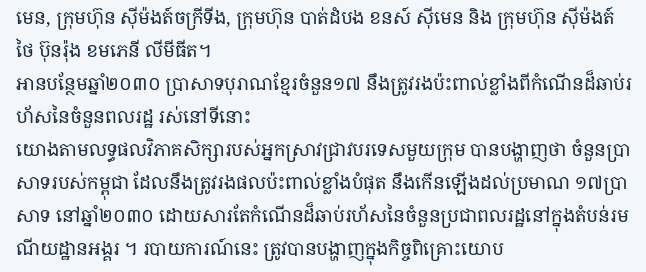មេន, ក្រុមហ៊ុន ស៊ីម៉ងត៍ចក្រីទីង, ក្រុមហ៊ុន បាត់ដំបង ខនស៍ ស៊ីមេន និង ក្រុមហ៊ុន ស៊ីម៉ងត៍ ថៃ ប៊ុនរ៉ុង ខមភេនី លីមីធីត។
អានបន្ថែមឆ្នាំ២០៣០ ប្រាសាទបុរាណខ្មែរចំនួន១៧ នឹងត្រូវរងប៉ះពាល់ខ្លាំងពីកំណើនដ៏ឆាប់រហ័សនៃចំនួនពលរដ្ឋ រស់នៅទីនោះ
យោងតាមលទ្ធផលវិភាគសិក្សារបស់អ្នកស្រាវជ្រាវបរទេសមួយក្រុម បានបង្ហាញថា ចំនួនប្រាសាទរបស់កម្ពុជា ដែលនឹងត្រូវរងផលប៉ះពាល់ខ្លាំងបំផុត នឹងកើនឡើងដល់ប្រមាណ ១៧ប្រាសាទ នៅឆ្នាំ២០៣០ ដោយសារតែកំណើនដ៏ឆាប់រហ័សនៃចំនួនប្រជាពលរដ្ឋនៅក្នុងតំបន់រមណីយដ្ឋានអង្គរ ។ របាយការណ៍នេះ ត្រូវបានបង្ហាញក្នុងកិច្ចពិគ្រោះយោប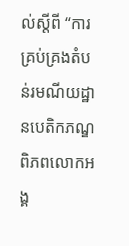ល់ស្តីពី “ការគ្រប់គ្រងតំបន់រមណីយដ្ឋានបេតិកភណ្ឌពិភពលោកអង្គ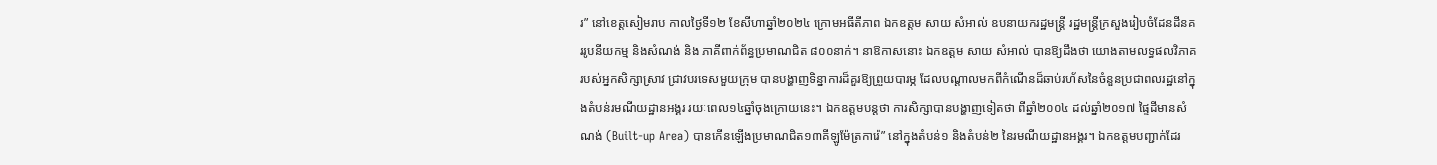រ” នៅខេត្តសៀមរាប កាលថ្ងៃទី១២ ខែសីហាឆ្នាំ២០២៤ ក្រោមអធីតីភាព ឯកឧត្ដម សាយ សំអាល់ ឧបនាយករដ្ឋមន្ដ្រី រដ្ឋមន្ដ្រីក្រសួងរៀបចំដែនដីនគររូបនីយកម្ម និងសំណង់ និង ភាគីពាក់ព័ន្ធប្រមាណជិត ៨០០នាក់។ នាឱកាសនោះ ឯកឧត្ដម សាយ សំអាល់ បានឱ្យដឹងថា យោងតាមលទ្ធផលវិភាគរបស់អ្នកសិក្សាស្រាវ ជ្រាវបរទេសមួយក្រុម បានបង្ហាញទិន្នាការដ៏គួរឱ្យព្រួយបារម្ភ ដែលបណ្តាលមកពីកំណើនដ៏ឆាប់រហ័សនៃចំនួនប្រជាពលរដ្ឋនៅក្នុងតំបន់រមណីយដ្ឋានអង្គរ រយៈពេល១៤ឆ្នាំចុងក្រោយនេះ។ ឯកឧត្តមបន្តថា ការសិក្សាបានបង្ហាញទៀតថា ពីឆ្នាំ២០០៤ ដល់ឆ្នាំ២០១៧ ផ្ទៃដីមានសំណង់ (Built-up Area) បានកើនឡើងប្រមាណជិត១៣គីឡូម៉ែត្រការ៉េ” នៅក្នុងតំបន់១ និងតំបន់២ នៃរមណីយដ្ឋានអង្គរ។ ឯកឧត្តមបញ្ជាក់ដែរ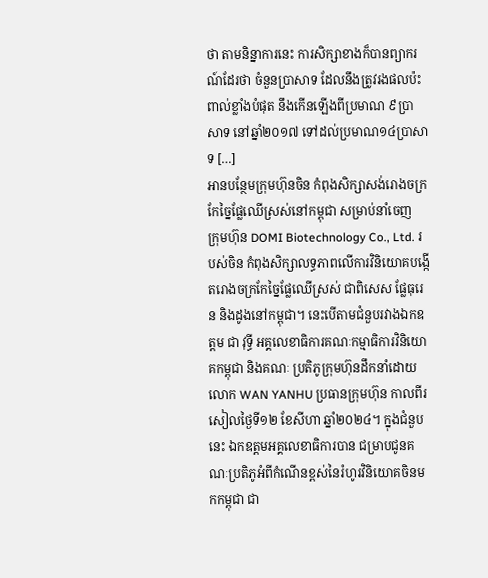ថា តាមនិន្នាការនេះ ការសិក្សាខាងក៏បានព្យាករណ៍ដែរថា ចំនួនប្រាសាទ ដែលនឹងត្រូវរងផលប៉ះពាល់ខ្លាំងបំផុត នឹងកើនឡើងពីប្រមាណ ៩ប្រាសាទ នៅឆ្នាំ២០១៧ ទៅដល់ប្រមាណ១៤ប្រាសាទ […]
អានបន្ថែមក្រុមហ៊ុនចិន កំពុងសិក្សាសង់រោងចក្រកែច្នៃផ្លែឈើស្រស់នៅកម្ពុជា សម្រាប់នាំចេញ
ក្រុមហ៊ុន DOMI Biotechnology Co., Ltd. របស់ចិន កំពុងសិក្សាលទ្ធភាពលើការវិនិយោគបង្កើតរោងចក្រកែច្នៃផ្លែឈើស្រស់ ជាពិសេស ផ្លែធុរេន និងដូងនៅកម្ពុជា។ នេះបើតាមជំនួបរវាងឯកឧត្តម ជា វុទ្ធី អគ្គលេខាធិការគណៈកម្មាធិការវិនិយោគកម្ពុជា និងគណៈ ប្រតិភូក្រុមហ៊ុនដឹកនាំដោយលោក WAN YANHU ប្រធានក្រុមហ៊ុន កាលពីរសៀលថ្ងៃទី១២ ខែសីហា ឆ្នាំ២០២៤។ ក្នុងជំនួបនេះ ឯកឧត្តមអគ្គលេខាធិការបាន ជម្រាបជូនគណៈប្រតិភូអំពីកំណើនខ្ពស់នៃរំហូរវិនិយោគចិនមកកម្ពុជា ជា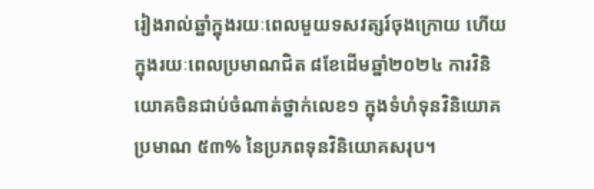រៀងរាល់ឆ្នាំក្នុងរយៈពេលមួយទសវត្សរ៍ចុងក្រោយ ហើយក្នុងរយៈពេលប្រមាណជិត ៨ខែដើមឆ្នាំ២០២៤ ការវិនិយោគចិនជាប់ចំណាត់ថ្នាក់លេខ១ ក្នុងទំហំទុនវិនិយោគប្រមាណ ៥៣% នៃប្រភពទុនវិនិយោគសរុប។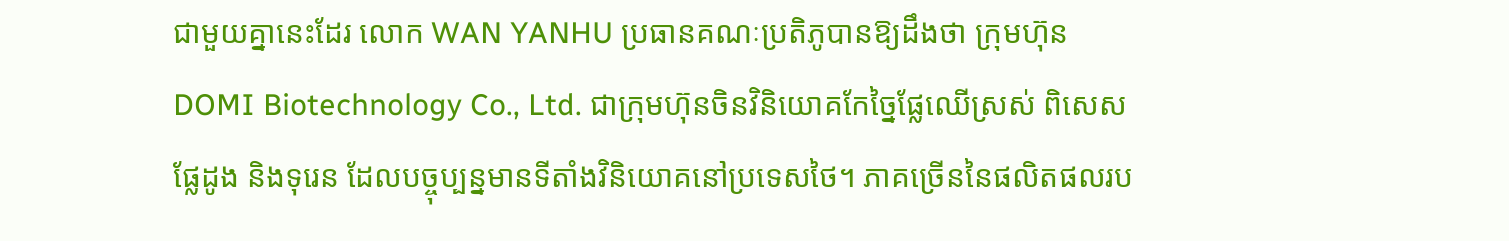ជាមួយគ្នានេះដែរ លោក WAN YANHU ប្រធានគណៈប្រតិភូបានឱ្យដឹងថា ក្រុមហ៊ុន DOMI Biotechnology Co., Ltd. ជាក្រុមហ៊ុនចិនវិនិយោគកែច្នៃផ្លែឈើស្រស់ ពិសេស ផ្លែដូង និងទុរេន ដែលបច្ចុប្បន្នមានទីតាំងវិនិយោគនៅប្រទេសថៃ។ ភាគច្រើននៃផលិតផលរប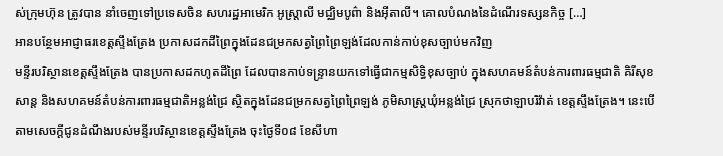ស់ក្រុមហ៊ុន ត្រូវបាន នាំចេញទៅប្រទេសចិន សហរដ្ឋអាមេរិក អូស្ត្រាលី មជ្ឈិមបូព៌ា និងអ៊ីតាលី។ គោលបំណងនៃដំណើរទស្សនកិច្ច […]
អានបន្ថែមអាជ្ញាធរខេត្តស្ទឹងត្រែង ប្រកាសដកដីព្រៃក្នុងដែនជម្រកសត្វព្រៃព្រៃឡង់ដែលកាន់កាប់ខុសច្បាប់មកវិញ
មន្ទីរបរិស្ថានខេត្តស្ទឹងត្រែង បានប្រកាសដកហូតដីព្រៃ ដែលបានកាប់ទន្ទ្រានយកទៅធ្វើជាកម្មសិទ្ធិខុសច្បាប់ ក្នុងសហគមន៍តំបន់ការពារធម្មជាតិ គិរីសុខសាន្ត និងសហគមន៍តំបន់ការពារធម្មជាតិអន្លង់ជ្រៃ ស្ថិតក្នុងដែនជម្រកសត្វព្រៃព្រៃឡង់ ភូមិសាស្រ្តឃុំអន្លង់ជ្រៃ ស្រុកថាឡាបរិវ៉ាត់ ខេត្តស្ទឹងត្រែង។ នេះបើតាមសេចក្តីជូនដំណឹងរបស់មន្ទីរបរិស្ថានខេត្តស្ទឹងត្រែង ចុះថ្ងៃទី០៨ ខែសីហា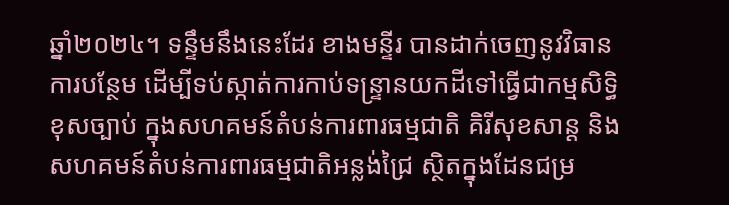ឆ្នាំ២០២៤។ ទន្ទឹមនឹងនេះដែរ ខាងមន្ទីរ បានដាក់ចេញនូវវិធានការបន្ថែម ដើម្បីទប់ស្កាត់ការកាប់ទន្ទ្រានយកដីទៅធ្វើជាកម្មសិទ្ធិខុសច្បាប់ ក្នុងសហគមន៍តំបន់ការពារធម្មជាតិ គិរីសុខសាន្ត និងសហគមន៍តំបន់ការពារធម្មជាតិអន្លង់ជ្រៃ ស្ថិតក្នុងដែនជម្រ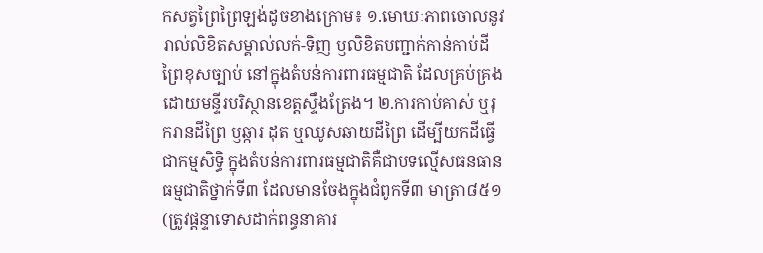កសត្វព្រៃព្រៃឡង់ដូចខាងក្រោម៖ ១.មោឃៈភាពចោលនូវរាល់លិខិតសម្គាល់លក់-ទិញ ឫលិខិតបញ្ជាក់កាន់កាប់ដីព្រៃខុសច្បាប់ នៅក្នុងតំបន់ការពារធម្មជាតិ ដែលគ្រប់គ្រងដោយមន្ទីរបរិស្ថានខេត្តស្ទឹងត្រែង។ ២.ការកាប់គាស់ ឬរុករានដីព្រៃ ឫឆ្ការ ដុត ឬឈូសឆាយដីព្រៃ ដើម្បីយកដីធ្វើជាកម្មសិទ្ធិ ក្នុងតំបន់ការពារធម្មជាតិគឺជាបទល្មើសធនធានធម្មជាតិថ្នាក់ទី៣ ដែលមានចែងក្នុងជំពូកទី៣ មាត្រា៨៥១ (ត្រូវផ្តន្ទាទោសដាក់ពន្ធនាគារ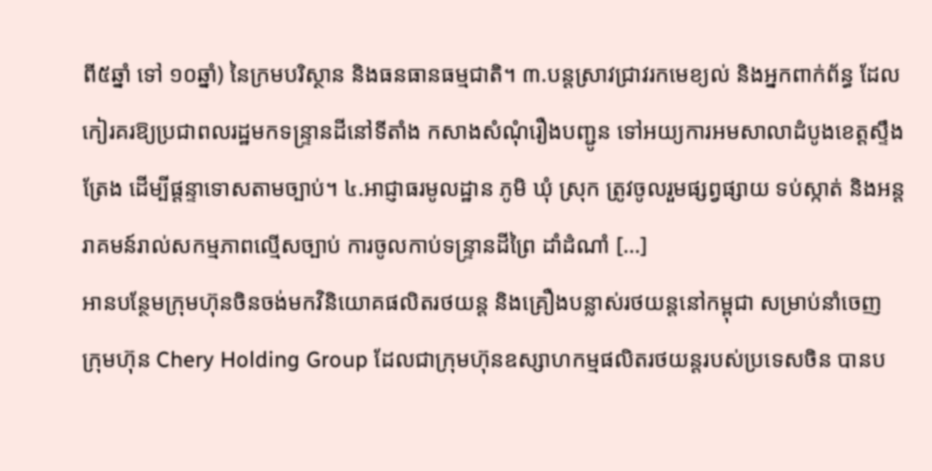ពី៥ឆ្នាំ ទៅ ១០ឆ្នាំ) នៃក្រមបរិស្ថាន និងធនធានធម្មជាតិ។ ៣.បន្តស្រាវជ្រាវរកមេខ្យល់ និងអ្នកពាក់ព័ន្ធ ដែលកៀរគរឱ្យប្រជាពលរដ្ឋមកទន្ទ្រានដីនៅទីតាំង កសាងសំណុំរឿងបញ្ជូន ទៅអយ្យការអមសាលាដំបូងខេត្តស្ទឹងត្រែង ដើម្បីផ្តន្ទាទោសតាមច្បាប់។ ៤.អាជ្ញាធរមូលដ្ឋាន ភូមិ ឃុំ ស្រុក ត្រូវចូលរួមផ្សព្វផ្សាយ ទប់ស្កាត់ និងអន្តរាគមន៍រាល់សកម្មភាពល្មើសច្បាប់ ការចូលកាប់ទន្ទ្រានដីព្រៃ ដាំដំណាំ […]
អានបន្ថែមក្រុមហ៊ុនចិនចង់មកវិនិយោគផលិតរថយន្ត និងគ្រឿងបន្លាស់រថយន្តនៅកម្ពុជា សម្រាប់នាំចេញ
ក្រុមហ៊ុន Chery Holding Group ដែលជាក្រុមហ៊ុនឧស្សាហកម្មផលិតរថយន្តរបស់ប្រទេសចិន បានប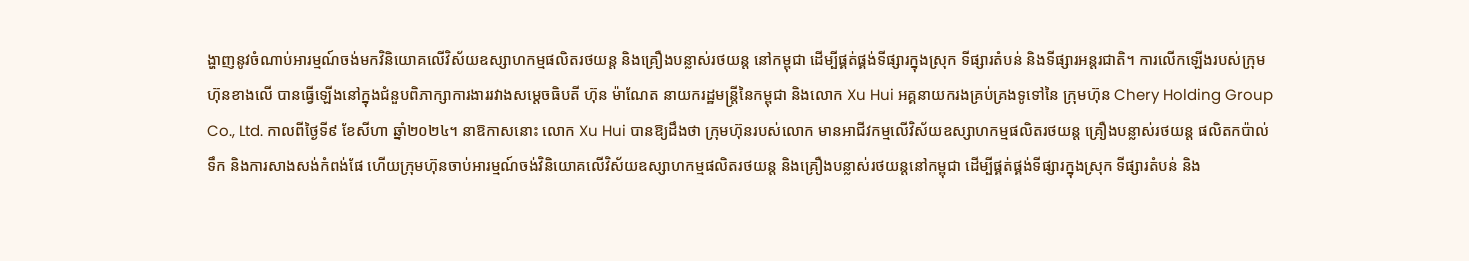ង្ហាញនូវចំណាប់អារម្មណ៍ចង់មកវិនិយោគលើវិស័យឧស្សាហកម្មផលិតរថយន្ត និងគ្រឿងបន្លាស់រថយន្ត នៅកម្ពុជា ដើម្បីផ្គត់ផ្គង់ទីផ្សារក្នុងស្រុក ទីផ្សារតំបន់ និងទីផ្សារអន្តរជាតិ។ ការលើកឡើងរបស់ក្រុមហ៊ុនខាងលើ បានធ្វើឡើងនៅក្នុងជំនួបពិភាក្សាការងាររវាងសម្តេចធិបតី ហ៊ុន ម៉ាណែត នាយករដ្ឋមន្រ្តីនៃកម្ពុជា និងលោក Xu Hui អគ្គនាយករងគ្រប់គ្រងទូទៅនៃ ក្រុមហ៊ុន Chery Holding Group Co., Ltd. កាលពីថ្ងៃទី៩ ខែសីហា ឆ្នាំ២០២៤។ នាឱកាសនោះ លោក Xu Hui បានឱ្យដឹងថា ក្រុមហ៊ុនរបស់លោក មានអាជីវកម្មលើវិស័យឧស្សាហកម្មផលិតរថយន្ត គ្រឿងបន្លាស់រថយន្ត ផលិតកប៉ាល់ទឹក និងការសាងសង់កំពង់ផែ ហើយក្រុមហ៊ុនចាប់អារម្មណ៍ចង់វិនិយោគលើវិស័យឧស្សាហកម្មផលិតរថយន្ត និងគ្រឿងបន្លាស់រថយន្តនៅកម្ពុជា ដើម្បីផ្គត់ផ្គង់ទីផ្សារក្នុងស្រុក ទីផ្សារតំបន់ និង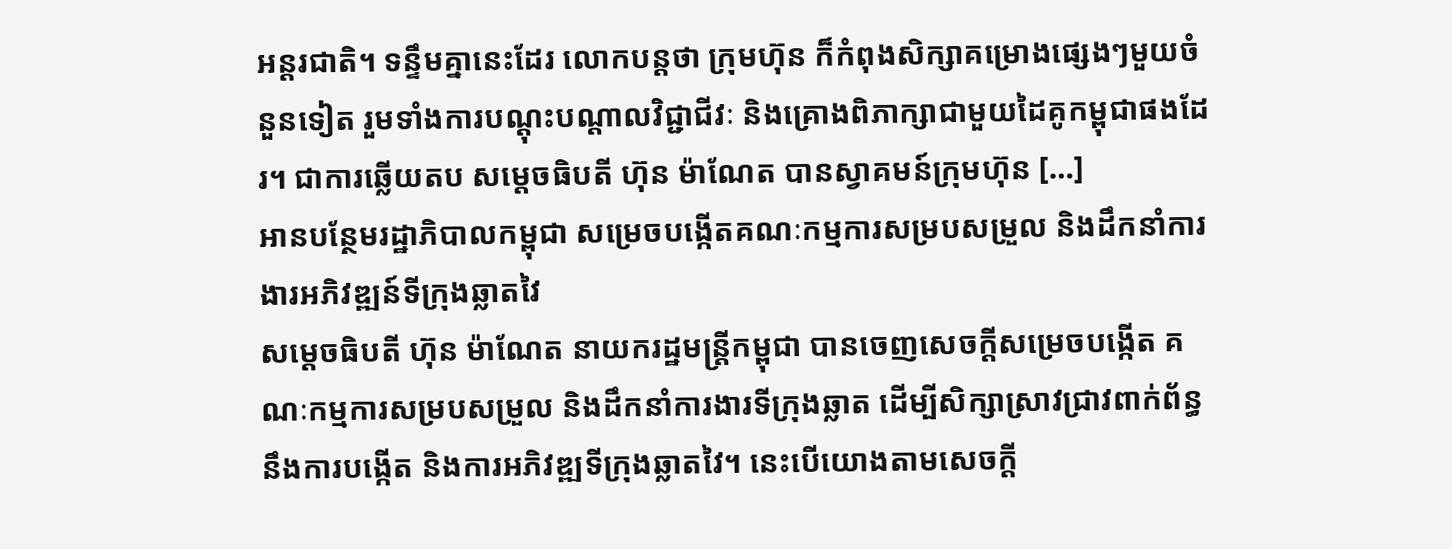អន្តរជាតិ។ ទន្ទឹមគ្នានេះដែរ លោកបន្តថា ក្រុមហ៊ុន ក៏កំពុងសិក្សាគម្រោងផ្សេងៗមួយចំនួនទៀត រួមទាំងការបណ្តុះបណ្តាលវិជ្ជាជីវៈ និងគ្រោងពិភាក្សាជាមួយដៃគូកម្ពុជាផងដែរ។ ជាការឆ្លើយតប សម្តេចធិបតី ហ៊ុន ម៉ាណែត បានស្វាគមន៍ក្រុមហ៊ុន […]
អានបន្ថែមរដ្ឋាភិបាលកម្ពុជា សម្រេចបង្កើតគណៈកម្មការសម្របសម្រួល និងដឹកនាំការងារអភិវឌ្ឍន៍ទីក្រុងឆ្លាតវៃ
សម្ដេចធិបតី ហ៊ុន ម៉ាណែត នាយករដ្ឋមន្ដ្រីកម្ពុជា បានចេញសេចក្ដីសម្រេចបង្កើត គណៈកម្មការសម្របសម្រួល និងដឹកនាំការងារទីក្រុងឆ្លាត ដើម្បីសិក្សាស្រាវជ្រាវពាក់ព័ន្ធនឹងការបង្កើត និងការអភិវឌ្ឍទីក្រុងឆ្លាតវៃ។ នេះបើយោងតាមសេចក្តី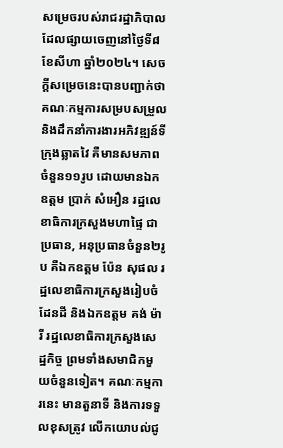សម្រេចរបស់រាជរដ្ឋាភិបាល ដែលផ្សាយចេញនៅថ្ងៃទី៨ ខែសីហា ឆ្នាំ២០២៤។ សេចក្តីសម្រេចនេះបានបញ្ជាក់ថា គណៈកម្មការសម្របសម្រួល និងដឹកនាំការងារអភិវឌ្ឍន៍ទីក្រុងឆ្លាតវៃ គឺមានសមភាពចំនួន១១រូប ដោយមានឯកឧត្តម ប្រាក់ សំអឿន រដ្ឋលេខាធិការក្រសួងមហាផ្ទៃ ជាប្រធាន, អនុប្រធានចំនួន២រូប គឺឯកឧត្តម ប៉ែន សុផល រដ្ឋលេខាធិការក្រសួងរៀបចំដែនដី និងឯកឧត្តម គង់ ម៉ារី រដ្ឋលេខាធិការក្រសួងសេដ្ឋកិច្ច ព្រមទាំងសមាជិកមួយចំនួនទៀត។ គណៈកម្មការនេះ មានតួនាទី និងការទទួលខុសត្រូវ លើកយោបល់ជូ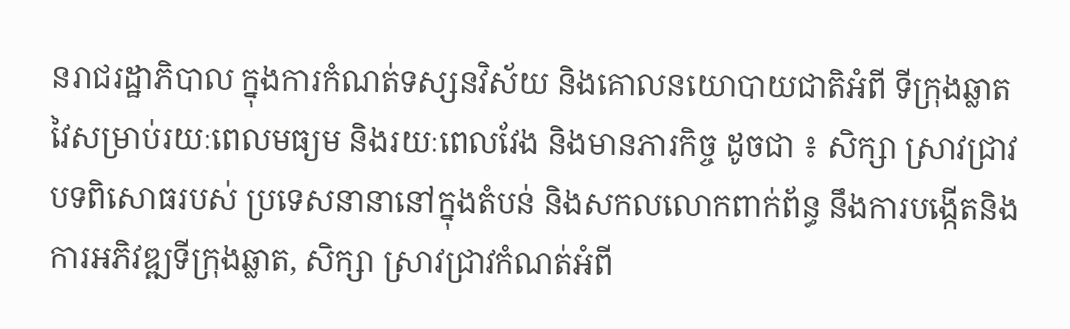នរាជរដ្ឋាភិបាល ក្នុងការកំណត់ទស្សនវិស័យ និងគោលនយោបាយជាតិអំពី ទីក្រុងឆ្លាតវៃសម្រាប់រយៈពេលមធ្យម និងរយៈពេលវែង និងមានភារកិច្ច ដូចជា ៖ សិក្សា ស្រាវជ្រាវបទពិសោធរបស់ ប្រទេសនានានៅក្នុងតំបន់ និងសកលលោកពាក់ព័ន្ធ នឹងការបង្កើតនិងការអភិវឌ្ឍទីក្រុងឆ្លាត, សិក្សា ស្រាវជ្រាវកំណត់អំពី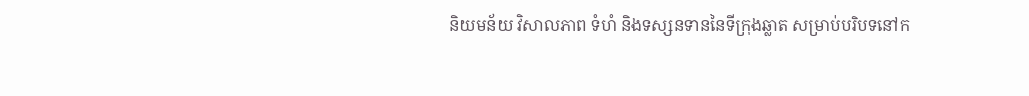និយមន័យ វិសាលភាព ទំហំ និងទស្សនទាននៃទីក្រុងឆ្លាត សម្រាប់បរិបទនៅក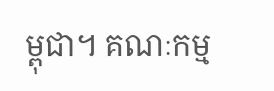ម្ពុជា។ គណៈកម្ម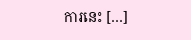ការនេះ […]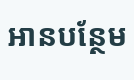អានបន្ថែម